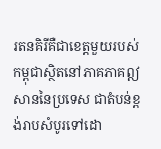រតនគិរីគឺជាខេត្តមួយរបស់កម្ពុជាស្ថិតនៅភាគភាគឦសាននៃប្រទេស ជាតំបន់ខ្ពង់រាបសំបូរទៅដោ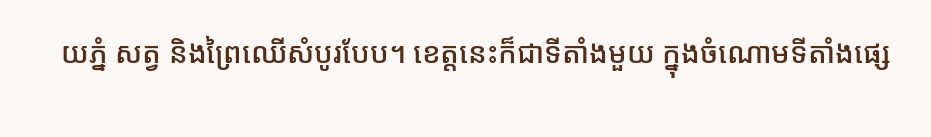យភ្នំ សត្វ និងព្រៃឈើសំបូរបែប។ ខេត្តនេះក៏ជាទីតាំងមួយ ក្នុងចំណោមទីតាំងផ្សេ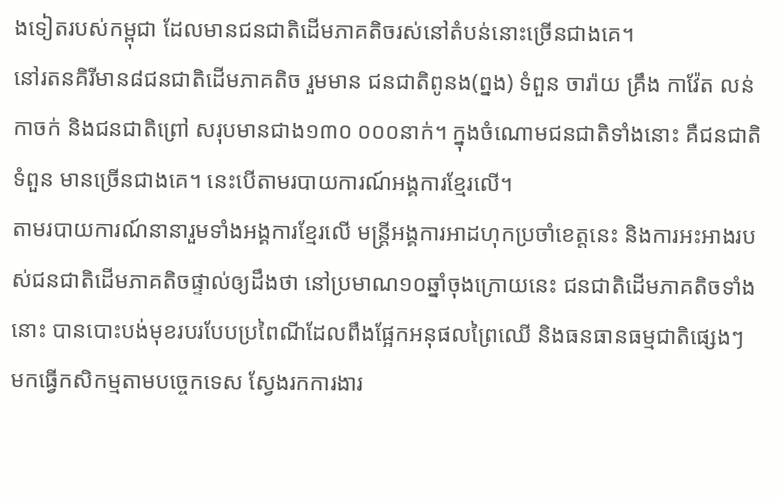ងទៀតរបស់កម្ពុជា ដែលមានជនជាតិដើមភាគតិចរស់នៅតំបន់នោះច្រើនជាងគេ។
នៅរតនគិរីមាន៨ជនជាតិដើមភាគតិច រួមមាន ជនជាតិពូនង(ព្នង) ទំពួន ចារ៉ាយ គ្រឹង កាវ៉ែត លន់ កាចក់ និងជនជាតិព្រៅ សរុបមានជាង១៣០ ០០០នាក់។ ក្នុងចំណោមជនជាតិទាំងនោះ គឺជនជាតិទំពួន មានច្រើនជាងគេ។ នេះបើតាមរបាយការណ៍អង្គការខ្មែរលើ។
តាមរបាយការណ៍នានារួមទាំងអង្គការខ្មែរលើ មន្ត្រីអង្គការអាដហុកប្រចាំខេត្តនេះ និងការអះអាងរបស់ជនជាតិដើមភាគតិចផ្ទាល់ឲ្យដឹងថា នៅប្រមាណ១០ឆ្នាំចុងក្រោយនេះ ជនជាតិដើមភាគតិចទាំងនោះ បានបោះបង់មុខរបរបែបប្រពៃណីដែលពឹងផ្អែកអនុផលព្រៃឈើ និងធនធានធម្មជាតិផ្សេងៗ មកធ្វើកសិកម្មតាមបច្ចេកទេស ស្វែងរកការងារ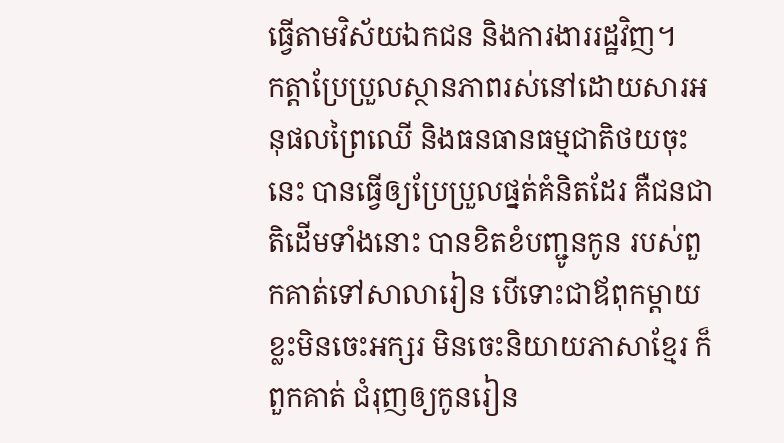ធ្វើតាមវិស័យឯកជន និងការងាររដ្ឋវិញ។
កត្តាប្រែប្រួលស្ថានភាពរស់នៅដោយសារអនុផលព្រៃឈើ និងធនធានធម្មជាតិថយចុះនេះ បានធ្វើឲ្យប្រែប្រួលផ្នត់គំនិតដែរ គឺជនជាតិដើមទាំងនោះ បានខិតខំបញ្ជូនកូន របស់ពួកគាត់ទៅសាលារៀន បើទោះជាឪពុកម្តាយខ្លះមិនចេះអក្សរ មិនចេះនិយាយភាសាខ្មែរ ក៏ពួកគាត់ ជំរុញឲ្យកូនរៀន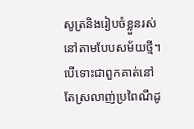សូត្រនិងរៀបចំខ្លួនរស់នៅតាមបែបសម័យថ្មី។
បើទោះជាពួកគាត់នៅតែស្រលាញ់ប្រពៃណីដូ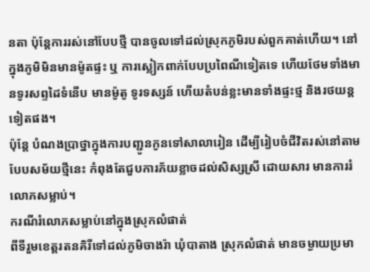នតា ប៉ុន្តែការរស់នៅបែបថ្មី បានចូលទៅដល់ស្រុកភូមិរបស់ពួកគាត់ហើយ។ នៅក្នុងភូមិមិនមានម៉ូតផ្ទះ ឬ ការស្លៀកពាក់បែបប្រពៃណីទៀតទេ ហើយថែមទាំងមានទូរសព្ទដៃទំនើប មានម៉ូតូ ទូរទស្សន៍ ហើយតំបន់ខ្លះមានទាំងផ្ទះថ្ម និងរថយន្តទៀតផង។
ប៉ុន្តែ បំណងប្រាថ្នាក្នុងការបញ្ជូនកូនទៅសាលារៀន ដើម្បីរៀបចំជីវិតរស់នៅតាមបែបសម័យថ្មីនេះ កំពុងតែជួបការភ័យខ្លាចដល់សិស្សស្រី ដោយសារ មានការរំលោភសម្លាប់។
ករណីរំលោភសម្លាប់នៅក្នុងស្រុកលំផាត់
ពីទីរួមខេត្តរតនគិរីទៅដល់ភូមិចាងរ៉ា ឃុំបាតាង ស្រុកលំផាត់ មានចម្ងាយប្រមា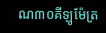ណ៣០គីឡូម៉ែត្រ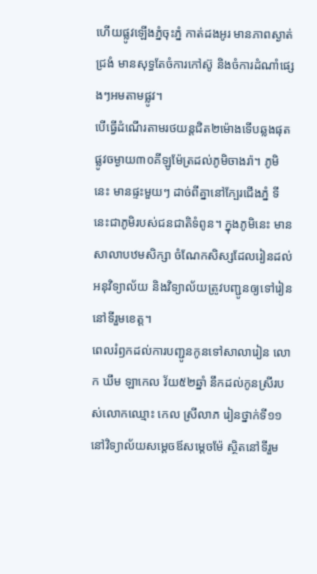ហើយផ្លូវឡើងភ្នំចុះភ្នំ កាត់ដងអូរ មានភាពស្ងាត់ជ្រងំ មានសុទ្ធតែចំការកៅស៊ូ និងចំការដំណាំផ្សេងៗអមតាមផ្លូវ។
បើធ្វើដំណើរតាមរថយន្តជិត២ម៉ោងទើបឆ្លងផុតផ្លូវចម្ងាយ៣០គីឡូម៉ែត្រដល់ភូមិចាងរ៉ា។ ភូមិនេះ មានផ្ទះមួយៗ ដាច់ពីគ្នានៅក្បែរជើងភ្នំ ទីនេះជាភូមិរបស់ជនជាតិទំពូន។ ក្នុងភូមិនេះ មានសាលាបឋមសិក្សា ចំណែកសិស្សដែលរៀនដល់អនុវិទ្យាល័យ និងវិទ្យាល័យត្រូវបញ្ជូនឲ្យទៅរៀននៅទីរួមខេត្ត។
ពេលរំឭកដល់ការបញ្ជូនកូនទៅសាលារៀន លោក ឃឹម ឡាកេល វ័យ៥២ឆ្នាំ នឹកដល់កូនស្រីរបស់លោកឈ្មោះ កេល ស្រីលាភ រៀនថ្នាក់ទី១១ នៅវិទ្យាល័យសម្តេចឪសម្តេចម៉ែ ស្ថិតនៅទីរួម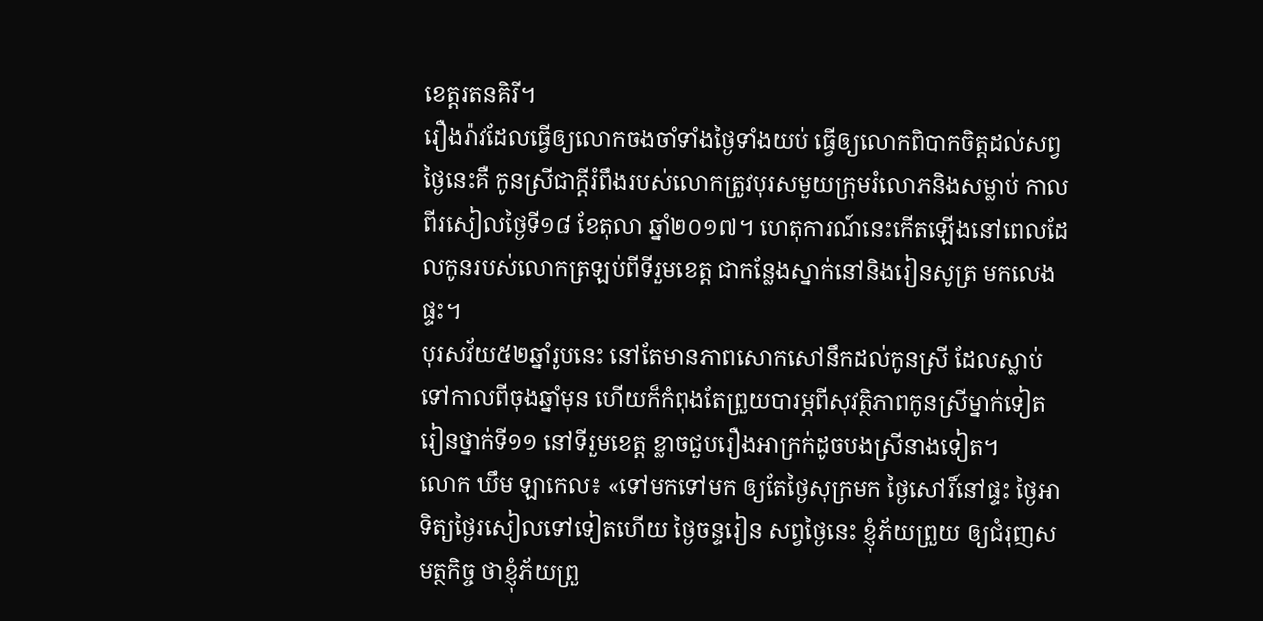ខេត្តរតនគិរី។
រឿងរ៉ាវដែលធ្វើឲ្យលោកចងចាំទាំងថ្ងៃទាំងយប់ ធ្វើឲ្យលោកពិបាកចិត្តដល់សព្វថ្ងៃនេះគឺ កូនស្រីជាក្តីរំពឹងរបស់លោកត្រូវបុរសមួយក្រុមរំលោភនិងសម្លាប់ កាលពីរសៀលថ្ងៃទី១៨ ខែតុលា ឆ្នាំ២០១៧។ ហេតុការណ៍នេះកើតឡើងនៅពេលដែលកូនរបស់លោកត្រឡប់ពីទីរួមខេត្ត ជាកន្លែងស្នាក់នៅនិងរៀនសូត្រ មកលេងផ្ទះ។
បុរសវ័យ៥២ឆ្នាំរូបនេះ នៅតែមានភាពសោកសៅនឹកដល់កូនស្រី ដែលស្លាប់ទៅកាលពីចុងឆ្នាំមុន ហើយក៏កំពុងតែព្រួយបារម្ភពីសុវត្ថិភាពកូនស្រីម្នាក់ទៀតរៀនថ្នាក់ទី១១ នៅទីរួមខេត្ត ខ្លាចជួបរឿងអាក្រក់ដូចបងស្រីនាងទៀត។
លោក ឃឹម ឡាកេល៖ «ទៅមកទៅមក ឲ្យតែថ្ងៃសុក្រមក ថ្ងៃសៅរិ៍នៅផ្ទះ ថ្ងៃអាទិត្យថ្ងៃរសៀលទៅទៀតហើយ ថ្ងៃចន្ទរៀន សព្វថ្ងៃនេះ ខ្ញុំភ័យព្រួយ ឲ្យជំរុញសមត្ថកិច្ច ថាខ្ញុំភ័យព្រួ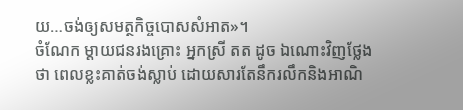យ…ចង់ឲ្យសមត្ថកិច្ចបោសសំអាត»។
ចំណែក ម្តាយជនរងគ្រោះ អ្នកស្រី តត ដូច ឯណោះវិញថ្លែងថា ពេលខ្លះគាត់ចង់ស្លាប់ ដោយសារតែនឹករលឹកនិងអាណិ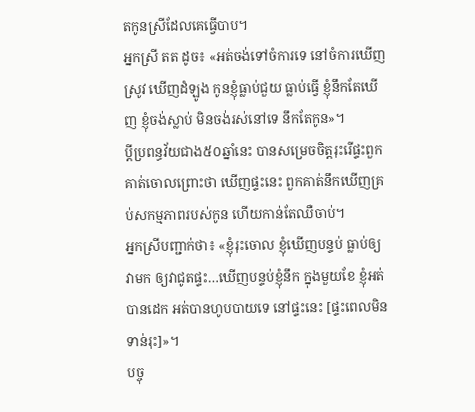តកូនស្រីដែលគេធ្វើបាប។
អ្នកស្រី តត ដូច៖ «អត់ចង់ទៅចំការទេ នៅចំការឃើញស្រូវ ឃើញដំឡូង កូនខ្ញុំធ្លាប់ជួយ ធ្លាប់ធ្វើ ខ្ញុំនឹកតែឃើញ ខ្ញុំចង់ស្លាប់ មិនចង់រស់នៅទេ នឹកតែកូន»។
ប្តីប្រពន្ធវ័យជាង៥០ឆ្នាំនេះ បានសម្រេចចិត្តរុះរើផ្ទះពួកគាត់ចោលព្រោះថា ឃើញផ្ទះនេះ ពួកគាត់នឹកឃើញគ្រប់សកម្មភាពរបស់កូន ហើយកាន់តែឈឺចាប់។
អ្នកស្រីបញ្ជាក់ថា៖ «ខ្ញុំរុះចោល ខ្ញុំឃើញបន្ទប់ ធ្លាប់ឲ្យវាមក ឲ្យវាជូតផ្ទះ…ឃើញបន្ទប់ខ្ញុំនឹក ក្នុងមួយខែ ខ្ញុំអត់បានដេក អត់បានហូបបាយទេ នៅផ្ទះនេះ [ផ្ទះពេលមិនទាន់រុះ]»។
បច្ចុ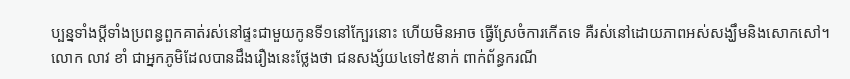ប្បន្នទាំងប្តីទាំងប្រពន្ធពួកគាត់រស់នៅផ្ទះជាមួយកូនទី១នៅក្បែរនោះ ហើយមិនអាច ធ្វើស្រែចំការកើតទេ គឺរស់នៅដោយភាពអស់សង្ឃឹមនិងសោកសៅ។
លោក លាវ ខាំ ជាអ្នកភូមិដែលបានដឹងរឿងនេះថ្លែងថា ជនសង្ស័យ៤ទៅ៥នាក់ ពាក់ព័ន្ធករណី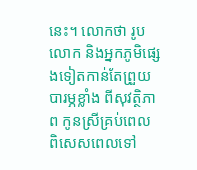នេះ។ លោកថា រូបលោក និងអ្នកភូមិផ្សេងទៀតកាន់តែព្រួយបារម្ភខ្លាំង ពីសុវត្ថិភាព កូនស្រីគ្រប់ពេល ពិសេសពេលទៅ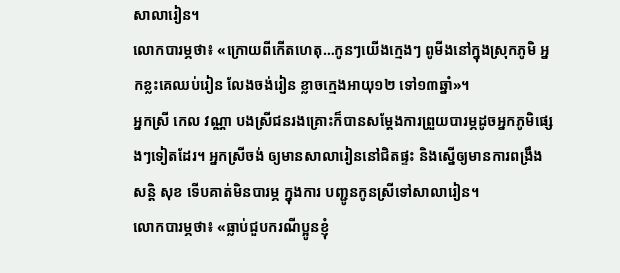សាលារៀន។
លោកបារម្ភថា៖ «ក្រោយពីកើតហេតុ…កូនៗយើងក្មេងៗ ពូមីងនៅក្នុងស្រុកភូមិ អ្នកខ្លះគេឈប់រៀន លែងចង់រៀន ខ្លាចក្មេងអាយុ១២ ទៅ១៣ឆ្នាំ»។
អ្នកស្រី កេល វណ្ណា បងស្រីជនរងគ្រោះក៏បានសម្តែងការព្រួយបារម្ភដូចអ្នកភូមិផ្សេងៗទៀតដែរ។ អ្នកស្រីចង់ ឲ្យមានសាលារៀននៅជិតផ្ទះ និងស្នើឲ្យមានការពង្រឹងសន្តិ សុខ ទើបគាត់មិនបារម្ភ ក្នុងការ បញ្ជូនកូនស្រីទៅសាលារៀន។
លោកបារម្ភថា៖ «ធ្លាប់ជួបករណីប្អូនខ្ញុំ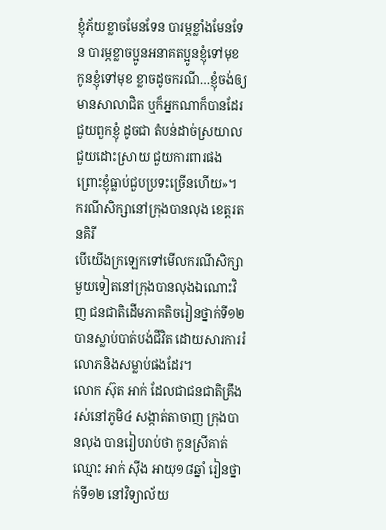ខ្ញុំភ័យខ្លាចមែនទែន បារម្ភខ្លាំងមែនទែន បារម្ភខ្លាចប្អូនអនាគតប្អូនខ្ញុំទៅមុខ កូនខ្ញុំទៅមុខ ខ្លាចដូចករណី…ខ្ញុំចង់ឲ្យមានសាលាជិត ឬក៏អ្នកណាក៏បានដែរជួយពួកខ្ញុំ ដូចជា តំបន់ដាច់ស្រយាលជួយដោះស្រាយ ជួយការពារផង ព្រោះខ្ញុំធ្លាប់ជួបប្រទះច្រើនហើយ»។
ករណីសិក្សានៅក្រុងបានលុង ខេត្តរតនគិរី
បើយើងក្រឡេកទៅមើលករណីសិក្សាមួយទៀតនៅក្រុងបានលុងឯណោះវិញ ជនជាតិដើមភាគតិចរៀនថ្នាក់ទី១២ បានស្លាប់បាត់បង់ជីវិត ដោយសារការរំលោភនិងសម្លាប់ផងដែរ។
លោក ស៊ុត អាក់ ដែលជាជនជាតិគ្រឹង រស់នៅភូមិ៤ សង្កាត់តាចាញ ក្រុងបានលុង បានរៀបរាប់ថា កូនស្រីគាត់ឈ្មោះ អាក់ ស៊ីង អាយុ១៨ឆ្នាំ រៀនថ្នាក់ទី១២ នៅវិទ្យាល័យ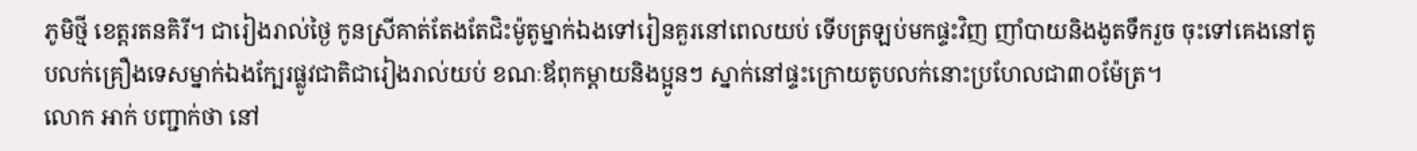ភូមិថ្មី ខេត្តរតនគិរី។ ជារៀងរាល់ថ្ងៃ កូនស្រីគាត់តែងតែជិះម៉ូតូម្នាក់ឯងទៅរៀនគួរនៅពេលយប់ ទើបត្រឡប់មកផ្ទះវិញ ញាំបាយនិងងូតទឹករួច ចុះទៅគេងនៅតូបលក់គ្រឿងទេសម្នាក់ឯងក្បែរផ្លូវជាតិជារៀងរាល់យប់ ខណៈឪពុកម្តាយនិងប្អូនៗ ស្នាក់នៅផ្ទះក្រោយតូបលក់នោះប្រហែលជា៣០ម៉ែត្រ។
លោក អាក់ បញ្ជាក់ថា នៅ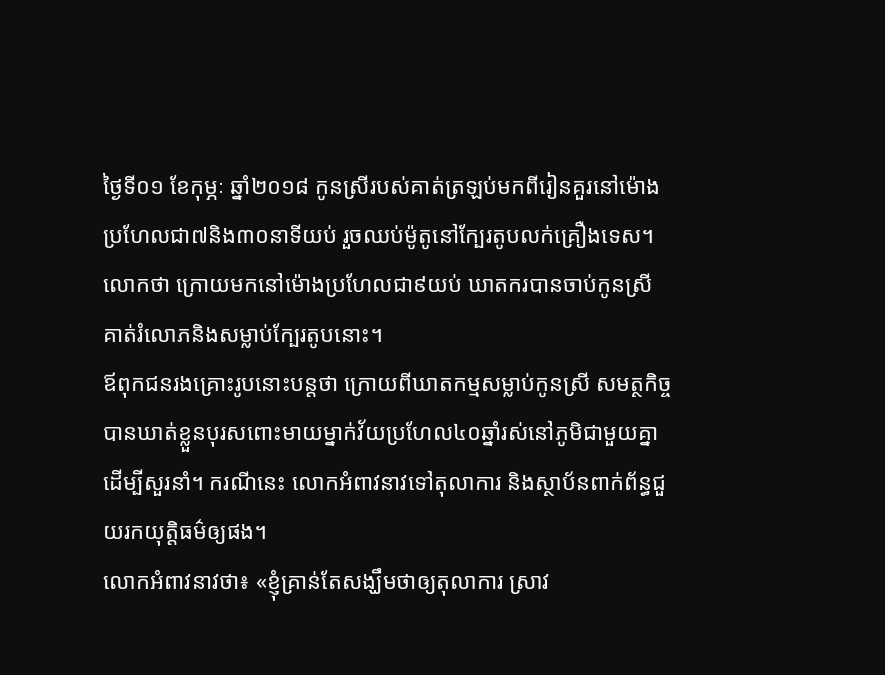ថ្ងៃទី០១ ខែកុម្ភៈ ឆ្នាំ២០១៨ កូនស្រីរបស់គាត់ត្រឡប់មកពីរៀនគួរនៅម៉ោងប្រហែលជា៧និង៣០នាទីយប់ រួចឈប់ម៉ូតូនៅក្បែរតូបលក់គ្រឿងទេស។ លោកថា ក្រោយមកនៅម៉ោងប្រហែលជា៩យប់ ឃាតករបានចាប់កូនស្រីគាត់រំលោភនិងសម្លាប់ក្បែរតូបនោះ។
ឪពុកជនរងគ្រោះរូបនោះបន្តថា ក្រោយពីឃាតកម្មសម្លាប់កូនស្រី សមត្ថកិច្ចបានឃាត់ខ្លួនបុរសពោះមាយម្នាក់វ័យប្រហែល៤០ឆ្នាំរស់នៅភូមិជាមួយគ្នា ដើម្បីសួរនាំ។ ករណីនេះ លោកអំពាវនាវទៅតុលាការ និងស្ថាប័នពាក់ព័ន្ធជួយរកយុត្តិធម៌ឲ្យផង។
លោកអំពាវនាវថា៖ «ខ្ញុំគ្រាន់តែសង្ឃឹមថាឲ្យតុលាការ ស្រាវ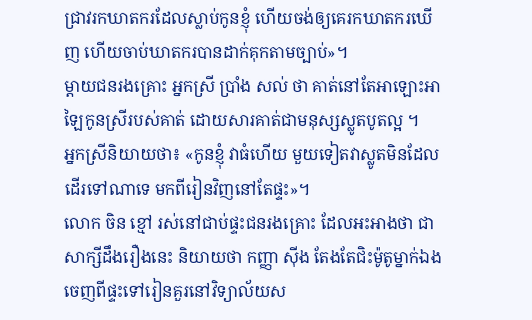ជ្រាវរកឃាតករដែលស្លាប់កូនខ្ញុំ ហើយចង់ឲ្យគេរកឃាតករឃើញ ហើយចាប់ឃាតករបានដាក់គុកតាមច្បាប់»។
ម្តាយជនរងគ្រោះ អ្នកស្រី ប្រាំង សល់ ថា គាត់នៅតែអាឡោះអាឡៃកូនស្រីរបស់គាត់ ដោយសារគាត់ជាមនុស្សស្លូតបូតល្អ ។
អ្នកស្រីនិយាយថា៖ «កូនខ្ញុំ វាធំហើយ មួយទៀតវាស្លូតមិនដែលដើរទៅណាទេ មកពីរៀនវិញនៅតែផ្ទះ»។
លោក ចិន ខ្មៅ រស់នៅជាប់ផ្ទះជនរងគ្រោះ ដែលអះអាងថា ជាសាក្សីដឹងរឿងនេះ និយាយថា កញ្ញា ស៊ីង តែងតែជិះម៉ូតូម្នាក់ឯងចេញពីផ្ទះទៅរៀនគួរនៅវិទ្យាល័យស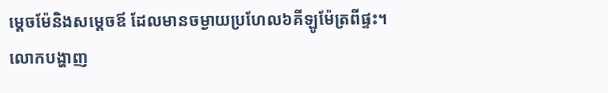ម្តេចម៉ែនិងសម្តេចឪ ដែលមានចម្ងាយប្រហែល៦គីឡូម៉ែត្រពីផ្ទះ។
លោកបង្ហាញ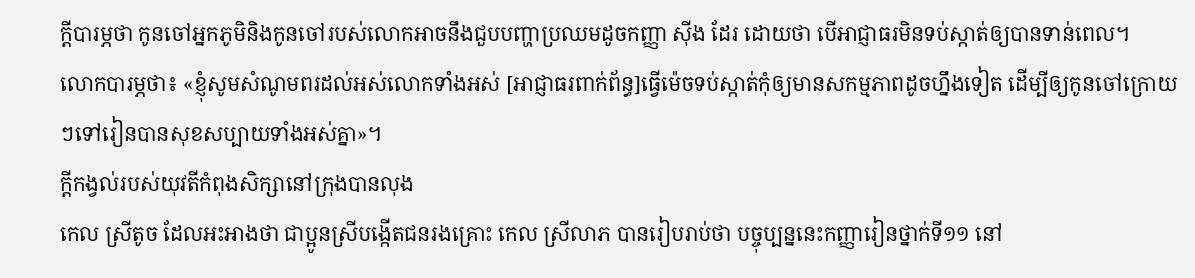ក្តីបារម្ភថា កូនចៅអ្នកភូមិនិងកូនចៅរបស់លោកអាចនឹងជួបបញ្ហាប្រឈមដូចកញ្ញា ស៊ីង ដែរ ដោយថា បើអាជ្ញាធរមិនទប់ស្កាត់ឲ្យបានទាន់ពេល។
លោកបារម្ភថា៖ «ខ្ញុំសូមសំណូមពរដល់អស់លោកទាំងអស់ [អាជ្ញាធរពាក់ព័ន្ធ]ធ្វើម៉េចទប់ស្កាត់កុំឲ្យមានសកម្មភាពដូចហ្នឹងទៀត ដើម្បីឲ្យកូនចៅក្រោយៗទៅរៀនបានសុខសប្បាយទាំងអស់គ្នា»។
ក្តីកង្វល់របស់យុវតីកំពុងសិក្សានៅក្រុងបានលុង
កេល ស្រីតូច ដែលអះអាងថា ជាប្អូនស្រីបង្កើតជនរងគ្រោះ កេល ស្រីលាភ បានរៀបរាប់ថា បច្ចុប្បន្ននេះកញ្ញារៀនថ្នាក់ទី១១ នៅ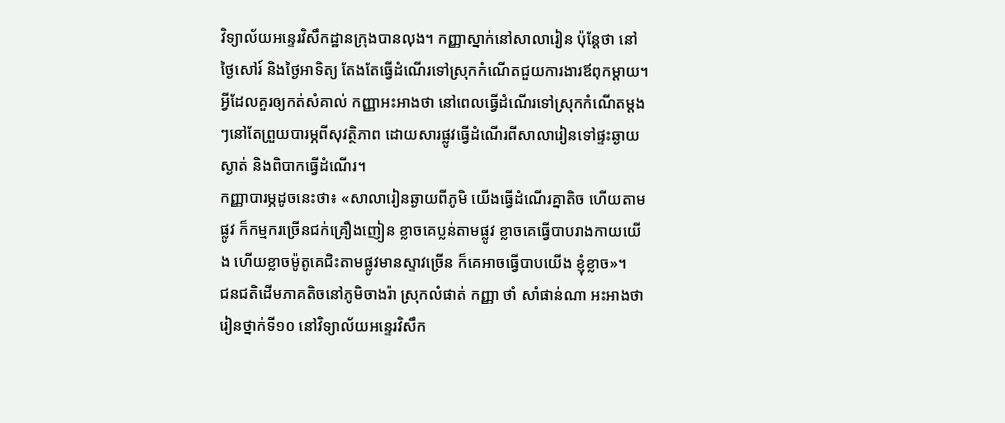វិទ្យាល័យអន្ទេរវិសឹកដ្ឋានក្រុងបានលុង។ កញ្ញាស្នាក់នៅសាលារៀន ប៉ុន្តែថា នៅថ្ងៃសៅរ៍ និងថ្ងៃអាទិត្យ តែងតែធ្វើដំណើរទៅស្រុកកំណើតជួយការងារឪពុកម្តាយ។
អ្វីដែលគួរឲ្យកត់សំគាល់ កញ្ញាអះអាងថា នៅពេលធ្វើដំណើរទៅស្រុកកំណើតម្តងៗនៅតែព្រួយបារម្ភពីសុវត្ថិភាព ដោយសារផ្លូវធ្វើដំណើរពីសាលារៀនទៅផ្ទះឆ្ងាយ ស្ងាត់ និងពិបាកធ្វើដំណើរ។
កញ្ញាបារម្ភដូចនេះថា៖ «សាលារៀនឆ្ងាយពីភូមិ យើងធ្វើដំណើរគ្នាតិច ហើយតាមផ្លូវ ក៏កម្មករច្រើនជក់គ្រឿងញៀន ខ្លាចគេប្លន់តាមផ្លូវ ខ្លាចគេធ្វើបាបរាងកាយយើង ហើយខ្លាចម៉ូតូគេជិះតាមផ្លូវមានស្ទាវច្រើន ក៏គេអាចធ្វើបាបយើង ខ្ញុំខ្លាច»។
ជនជតិដើមភាគតិចនៅភូមិចាងរ៉ា ស្រុកលំផាត់ កញ្ញា ថាំ សាំផាន់ណា អះអាងថា រៀនថ្នាក់ទី១០ នៅវិទ្យាល័យអន្ទេរវិសឹក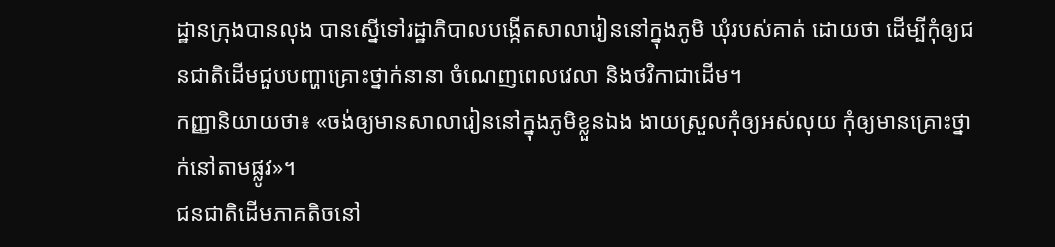ដ្ឋានក្រុងបានលុង បានស្នើទៅរដ្ឋាភិបាលបង្កើតសាលារៀននៅក្នុងភូមិ ឃុំរបស់គាត់ ដោយថា ដើម្បីកុំឲ្យជនជាតិដើមជួបបញ្ហាគ្រោះថ្នាក់នានា ចំណេញពេលវេលា និងថវិកាជាដើម។
កញ្ញានិយាយថា៖ «ចង់ឲ្យមានសាលារៀននៅក្នុងភូមិខ្លួនឯង ងាយស្រួលកុំឲ្យអស់លុយ កុំឲ្យមានគ្រោះថ្នាក់នៅតាមផ្លូវ»។
ជនជាតិដើមភាគតិចនៅ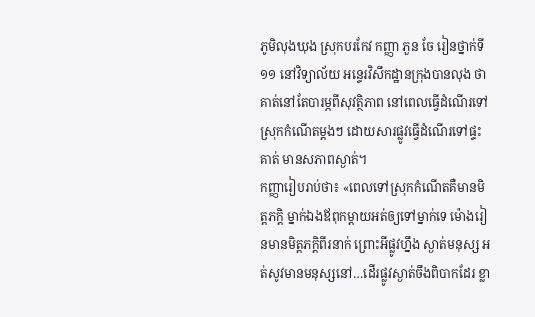ភូមិលុងឃុង ស្រុកបរកែវ កញ្ញា ភួន ចែ រៀនថ្នាក់ទី១១ នៅវិទ្យាល័យ អន្ទេរវិសឹកដ្ឋានក្រុងបានលុង ថា គាត់នៅតែបារម្ភពីសុវត្ថិភាព នៅពេលធ្វើដំណើរទៅស្រុកកំណើតម្តងៗ ដោយសារផ្លូវធ្វើដំណើរទៅផ្ទះគាត់ មានសភាពស្ងាត់។
កញ្ញារៀបរាប់ថា៖ «ពេលទៅស្រុកកំណើតគឺមានមិត្តភក្តិ ម្នាក់ឯងឪពុកម្តាយអត់ឲ្យទៅម្នាក់ទេ ម៉ោងរៀនមានមិត្តភក្តិពីរនាក់ ព្រោះអីផ្លូវហ្នឹង ស្ងាត់មនុស្ស អត់សូវមានមនុស្សនៅ…ដើរផ្លូវស្ងាត់ចឹងពិបាកដែរ ខ្លា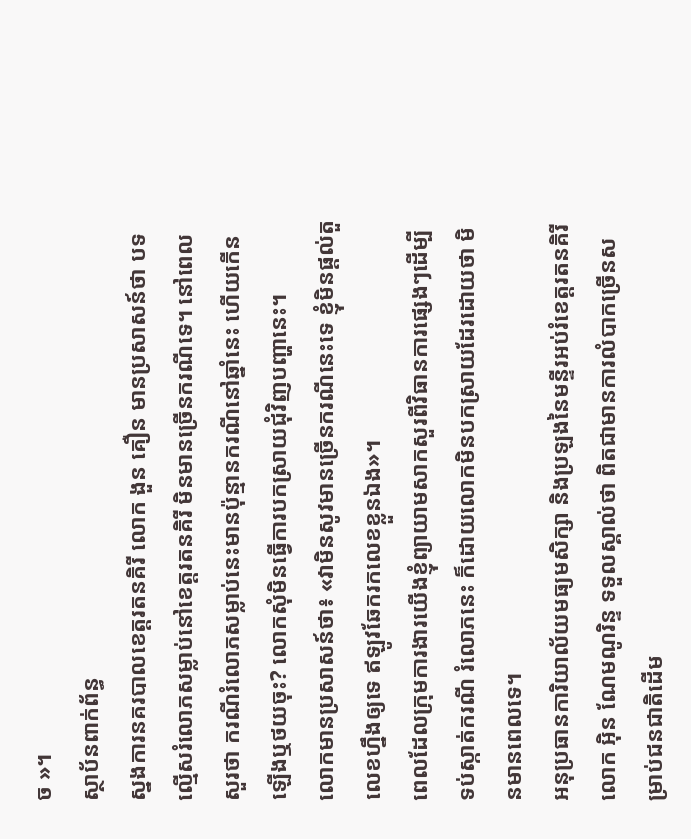ច »។
ស្ថាប័នពាក់ព័ន្ធ
ស្នងការនគរបាលខេត្តរតនគិរី លោក ងួន គឿន មានប្រសាសន៍ថា បទល្មើសរំលោភសម្លាប់នៅខេត្តរតនគិរី មិនមានច្រើនករណីទេ។ នៅពេលសួរថា ករណីរំលោភសម្លាប់នេះមានប៉ុន្មានករណីនៅឆ្នាំនេះ ហើយកើនឡើងឬថយចុះ? លោកសុំមិនធ្វើការបកស្រាយជុំវិញបញ្ហានេះ។
លោកមានប្រសាសន៍ថា៖ «វាមិនសូវមានច្រើនករណីនេះទេ ខ្ញុំមិនផ្តល់តួលេខហ្នឹងឲ្យទេ ឥឡូវឆែករកលេខខ្លួនឯង»។
ពេលដែលក្រុមការងារយើងខ្ញុំព្យាយាមសាកសួរពីវិធានការផ្សេងៗដើម្បីទប់ស្កាត់ករណី រំលោភនេះ ក៏ដោយលោកមិនបកស្រាយដែរដោយថា មិនមានពេលទេ។
អនុប្រធានការិយាល័យមធ្យមសិក្សា និងប្រឡងនៃមន្ទីរអប់រំខេត្តរតនគិរី លោក អ៊ិន ណែមណូរិន្ទ ទទួលស្គាល់ថា ពិតជាមានការលំបាកច្រើនសម្រាប់ជនជាតិដើម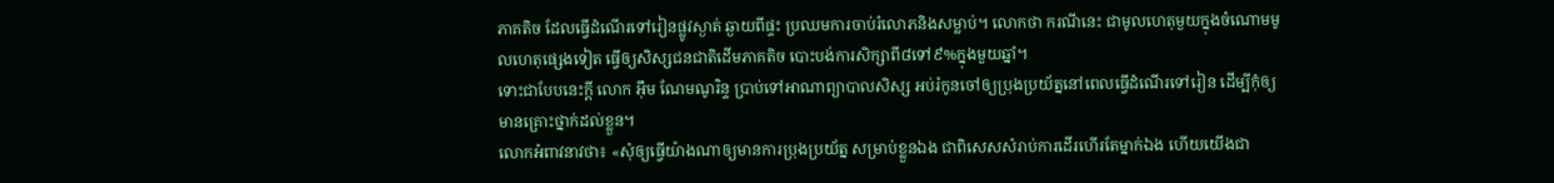ភាគតិច ដែលធ្វើដំណើរទៅរៀនផ្លូវស្ងាត់ ឆ្ងាយពីផ្ទះ ប្រឈមការចាប់រំលោភនិងសម្លាប់។ លោកថា ករណីនេះ ជាមូលហេតុមួយក្នុងចំណោមមូលហេតុផ្សេងទៀត ធ្វើឲ្យសិស្សជនជាតិដើមភាគតិច បោះបង់ការសិក្សាពី៨ទៅ៩%ក្នុងមួយឆ្នាំ។
ទោះជាបែបនេះក្តី លោក អ៊ឹម ណែមណូរិន្ទ ប្រាប់ទៅអាណាព្យាបាលសិស្ស អប់រំកូនចៅឲ្យប្រុងប្រយ័ត្ននៅពេលធ្វើដំណើរទៅរៀន ដើម្បីកុំឲ្យមានគ្រោះថ្នាក់ដល់ខ្លួន។
លោកអំពាវនាវថា៖ «សុំឲ្យធ្វើយ៉ាងណាឲ្យមានការប្រុងប្រយ័ត្ន សម្រាប់ខ្លួនឯង ជាពិសេសសំរាប់ការដើរហើរតែម្នាក់ឯង ហើយយើងជា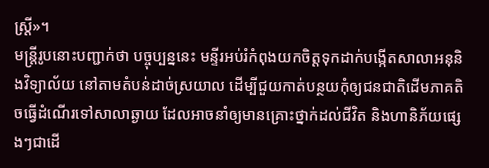ស្ត្រី»។
មន្ត្រីរូបនោះបញ្ជាក់ថា បច្ចុប្បន្ននេះ មន្ទីរអប់រំកំពុងយកចិត្តទុកដាក់បង្កើតសាលាអនុនិងវិទ្យាល័យ នៅតាមតំបន់ដាច់ស្រយាល ដើម្បីជួយកាត់បន្ថយកុំឲ្យជនជាតិដើមភាគតិចធ្វើដំណើរទៅសាលាឆ្ងាយ ដែលអាចនាំឲ្យមានគ្រោះថ្នាក់ដល់ជីវិត និងហានិភ័យផ្សេងៗជាដើ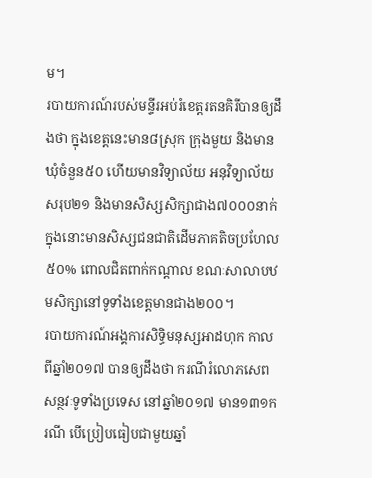ម។
របាយការណ៍របស់មន្ទីរអប់រំខេត្តរតនគិរីបានឲ្យដឹងថា ក្នុងខេត្តនេះមាន៨ស្រុក ក្រុងមួយ និងមានឃុំចំនួន៥០ ហើយមានវិទ្យាល័យ អនុវិទ្យាល័យសរុប២១ និងមានសិស្សសិក្សាជាង៧០០០នាក់ ក្នុងនោះមានសិស្សជនជាតិដើមភាគតិចប្រហែល៥០% ពោលជិតពាក់កណ្តាល ខណៈសាលាបឋមសិក្សានៅទូទាំងខេត្តមានជាង២០០។
របាយការណ៍អង្គការសិទ្ធិមនុស្សអាដហុក កាលពីឆ្នាំ២០១៧ បានឲ្យដឹងថា ករណីរំលោភសេពសន្ថវៈទូទាំងប្រទេស នៅឆ្នាំ២០១៧ មាន១៣១ករណី បើប្រៀបធៀបជាមួយឆ្នាំ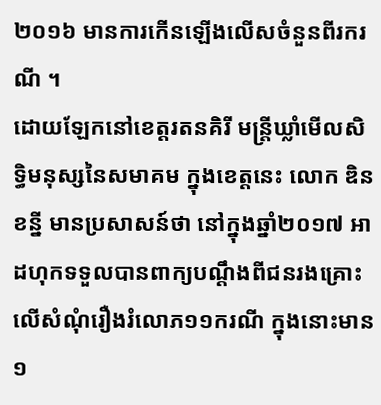២០១៦ មានការកើនឡើងលើសចំនួនពីរករណី ។
ដោយឡែកនៅខេត្តរតនគិរី មន្ត្រីឃ្លាំមើលសិទ្ធិមនុស្សនៃសមាគម ក្នុងខេត្តនេះ លោក ឌិន ខន្នី មានប្រសាសន៍ថា នៅក្នុងឆ្នាំ២០១៧ អាដហុកទទួលបានពាក្យបណ្តឹងពីជនរងគ្រោះ លើសំណុំរឿងរំលោភ១១ករណី ក្នុងនោះមាន១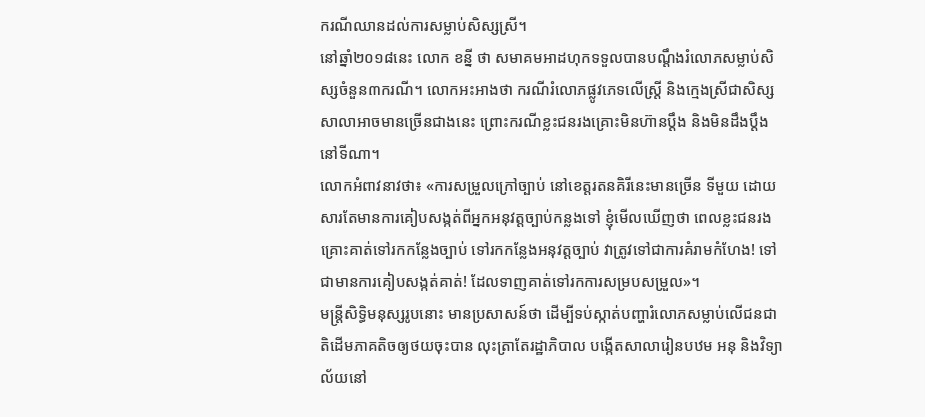ករណីឈានដល់ការសម្លាប់សិស្សស្រី។
នៅឆ្នាំ២០១៨នេះ លោក ខន្នី ថា សមាគមអាដហុកទទួលបានបណ្តឹងរំលោភសម្លាប់សិស្សចំនួន៣ករណី។ លោកអះអាងថា ករណីរំលោភផ្លូវភេទលើស្ត្រី និងក្មេងស្រីជាសិស្សសាលាអាចមានច្រើនជាងនេះ ព្រោះករណីខ្លះជនរងគ្រោះមិនហ៊ានប្តឹង និងមិនដឹងប្តឹងនៅទីណា។
លោកអំពាវនាវថា៖ «ការសម្រួលក្រៅច្បាប់ នៅខេត្តរតនគិរីនេះមានច្រើន ទីមួយ ដោយសារតែមានការគៀបសង្កត់ពីអ្នកអនុវត្តច្បាប់កន្លងទៅ ខ្ញុំមើលឃើញថា ពេលខ្លះជនរងគ្រោះគាត់ទៅរកកន្លែងច្បាប់ ទៅរកកន្លែងអនុវត្តច្បាប់ វាត្រូវទៅជាការគំរាមកំហែង! ទៅជាមានការគៀបសង្កត់គាត់! ដែលទាញគាត់ទៅរកការសម្របសម្រួល»។
មន្ត្រីសិទ្ធិមនុស្សរូបនោះ មានប្រសាសន៍ថា ដើម្បីទប់ស្កាត់បញ្ហារំលោភសម្លាប់លើជនជាតិដើមភាគតិចឲ្យថយចុះបាន លុះត្រាតែរដ្ឋាភិបាល បង្កើតសាលារៀនបឋម អនុ និងវិទ្យាល័យនៅ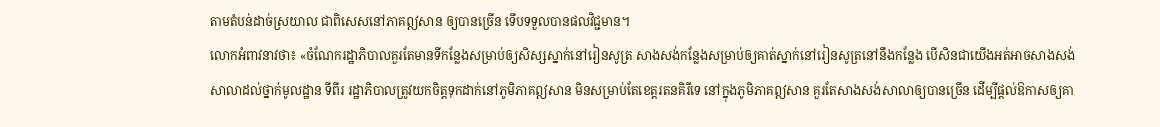តាមតំបន់ដាច់ស្រយាល ជាពិសេសនៅភាគឦសាន ឲ្យបានច្រើន ទើបទទួលបានផលវិជ្ជមាន។
លោកអំពាវនាវថា៖ «ចំណែករដ្ឋាភិបាលគួរតែមានទីកន្លែងសម្រាប់ឲ្យសិស្សស្នាក់នៅរៀនសូត្រ សាងសង់កន្លែងសម្រាប់ឲ្យគាត់ស្នាក់នៅរៀនសូត្រនៅនឹងកន្លែង បើសិនជាយើងអត់អាចសាងសង់សាលាដល់ថ្នាក់មូលដ្ឋាន ទីពីរ រដ្ឋាភិបាលត្រូវយកចិត្តទុកដាក់នៅភូមិភាគឦសាន មិនសម្រាប់តែខេត្តរតនគិរីទេ នៅក្នុងភូមិភាគឦសាន គួរតែសាងសង់សាលាឲ្យបានច្រើន ដើម្បីផ្តល់ឱកាសឲ្យគា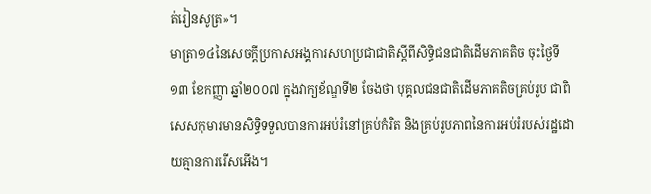ត់រៀនសូត្រ»។
មាត្រា១៤នៃសេចក្តីប្រកាសអង្គការសហប្រជាជាតិស្តីពីសិទ្ធិជនជាតិដើមភាគតិច ចុះថ្ងៃទី១៣ ខែកញ្ញា ឆ្នាំ២០០៧ ក្នុងវាក្យខ័ណ្ឌទី២ ចែងថា បុគ្គលជនជាតិដើមភាគតិចគ្រប់រូប ជាពិសេសកុមារមានសិទ្ធិទទួលបានការអប់រំនៅគ្រប់កំរិត និងគ្រប់រូបភាពនៃការអប់រំរបស់រដ្ឋដោយគ្មានការរើសអើង។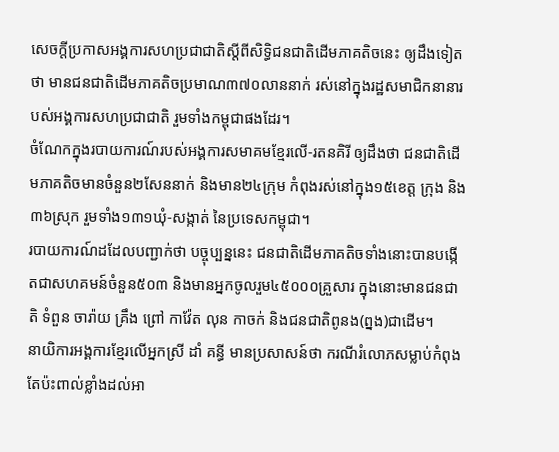សេចក្តីប្រកាសអង្គការសហប្រជាជាតិស្តីពីសិទ្ធិជនជាតិដើមភាគតិចនេះ ឲ្យដឹងទៀតថា មានជនជាតិដើមភាគតិចប្រមាណ៣៧០លាននាក់ រស់នៅក្នុងរដ្ឋសមាជិកនានារបស់អង្គការសហប្រជាជាតិ រួមទាំងកម្ពុជាផងដែរ។
ចំណែកក្នុងរបាយការណ៍របស់អង្គការសមាគមខ្មែរលើ-រតនគិរី ឲ្យដឹងថា ជនជាតិដើមភាគតិចមានចំនួន២សែននាក់ និងមាន២៤ក្រុម កំពុងរស់នៅក្នុង១៥ខេត្ត ក្រុង និង៣៦ស្រុក រួមទាំង១៣១ឃុំ-សង្កាត់ នៃប្រទេសកម្ពុជា។
របាយការណ៍ដដែលបញ្ជាក់ថា បច្ចុប្បន្ននេះ ជនជាតិដើមភាគតិចទាំងនោះបានបង្កើតជាសហគមន៍ចំនួន៥០៣ និងមានអ្នកចូលរួម៤៥០០០គ្រួសារ ក្នុងនោះមានជនជាតិ ទំពួន ចារ៉ាយ គ្រឹង ព្រៅ កាវ៉ែត លុន កាចក់ និងជនជាតិពូនង(ព្នង)ជាដើម។
នាយិការអង្គការខ្មែរលើអ្នកស្រី ដាំ គន្ធី មានប្រសាសន៍ថា ករណីរំលោភសម្លាប់កំពុង តែប៉ះពាល់ខ្លាំងដល់អា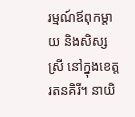រម្មណ៍ឪពុកម្តាយ និងសិស្សស្រី នៅក្នុងខេត្តរតនគិរី។ នាយិ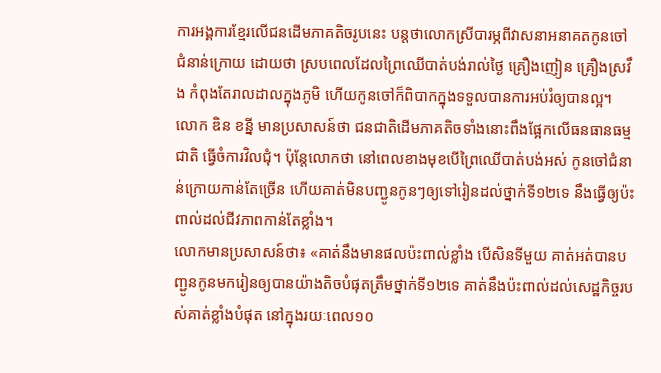ការអង្គការខ្មែរលើជនដើមភាគតិចរូបនេះ បន្តថាលោកស្រីបារម្ភពីវាសនាអនាគតកូនចៅជំនាន់ក្រោយ ដោយថា ស្របពេលដែលព្រៃឈើបាត់បង់រាល់ថ្ងៃ គ្រឿងញៀន គ្រឿងស្រវឹង កំពុងតែរាលដាលក្នុងភូមិ ហើយកូនចៅក៏ពិបាកក្នុងទទួលបានការអប់រំឲ្យបានល្អ។
លោក ឌិន ខន្នី មានប្រសាសន៍ថា ជនជាតិដើមភាគតិចទាំងនោះពឹងផ្អែកលើធនធានធម្មជាតិ ធ្វើចំការវិលជុំ។ ប៉ុន្តែលោកថា នៅពេលខាងមុខបើព្រៃឈើបាត់បង់អស់ កូនចៅជំនាន់ក្រោយកាន់តែច្រើន ហើយគាត់មិនបញ្ជូនកូនៗឲ្យទៅរៀនដល់ថ្នាក់ទី១២ទេ នឹងធ្វើឲ្យប៉ះពាល់ដល់ជីវភាពកាន់តែខ្លាំង។
លោកមានប្រសាសន៍ថា៖ «គាត់នឹងមានផលប៉ះពាល់ខ្លាំង បើសិនទីមួយ គាត់អត់បានបញ្ជូនកូនមករៀនឲ្យបានយ៉ាងតិចបំផុតត្រឹមថ្នាក់ទី១២ទេ គាត់នឹងប៉ះពាល់ដល់សេដ្ឋកិច្ចរបស់គាត់ខ្លាំងបំផុត នៅក្នុងរយៈពេល១០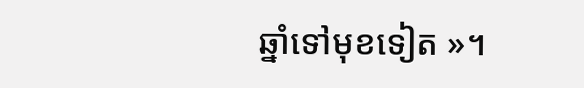ឆ្នាំទៅមុខទៀត »។